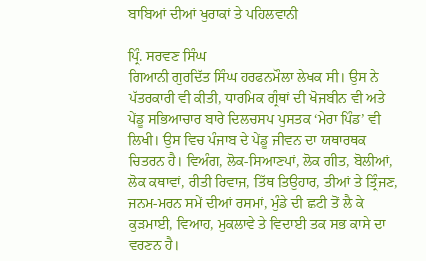ਬਾਬਿਆਂ ਦੀਆਂ ਖੁਰਾਕਾਂ ਤੇ ਪਹਿਲਵਾਨੀ

ਪ੍ਰਿੰ. ਸਰਵਣ ਸਿੰਘ
ਗਿਆਨੀ ਗੁਰਦਿੱਤ ਸਿੰਘ ਹਰਫਨਮੌਲਾ ਲੇਖਕ ਸੀ। ਉਸ ਨੇ ਪੱਤਰਕਾਰੀ ਵੀ ਕੀਤੀ, ਧਾਰਮਿਕ ਗ੍ਰੰਥਾਂ ਦੀ ਖੋਜਬੀਨ ਵੀ ਅਤੇ ਪੇਂਡੂ ਸਭਿਆਚਾਰ ਬਾਰੇ ਦਿਲਚਸਪ ਪੁਸਤਕ ‘ਮੇਰਾ ਪਿੰਡ’ ਵੀ ਲਿਖੀ। ਉਸ ਵਿਚ ਪੰਜਾਬ ਦੇ ਪੇਂਡੂ ਜੀਵਨ ਦਾ ਯਥਾਰਥਕ ਚਿਤਰਨ ਹੈ। ਵਿਅੰਗ, ਲੋਕ-ਸਿਆਣਪਾਂ, ਲੋਕ ਗੀਤ, ਬੋਲੀਆਂ, ਲੋਕ ਕਥਾਵਾਂ, ਰੀਤੀ ਰਿਵਾਜ, ਤਿੱਥ ਤਿਉਹਾਰ, ਤੀਆਂ ਤੇ ਤ੍ਰਿੰਜਣ, ਜਨਮ-ਮਰਨ ਸਮੇਂ ਦੀਆਂ ਰਸਮਾਂ, ਮੁੰਡੇ ਦੀ ਛਟੀ ਤੋਂ ਲੈ ਕੇ ਕੁੜਮਾਈ, ਵਿਆਹ, ਮੁਕਲਾਵੇ ਤੇ ਵਿਦਾਈ ਤਕ ਸਭ ਕਾਸੇ ਦਾ ਵਰਣਨ ਹੈ।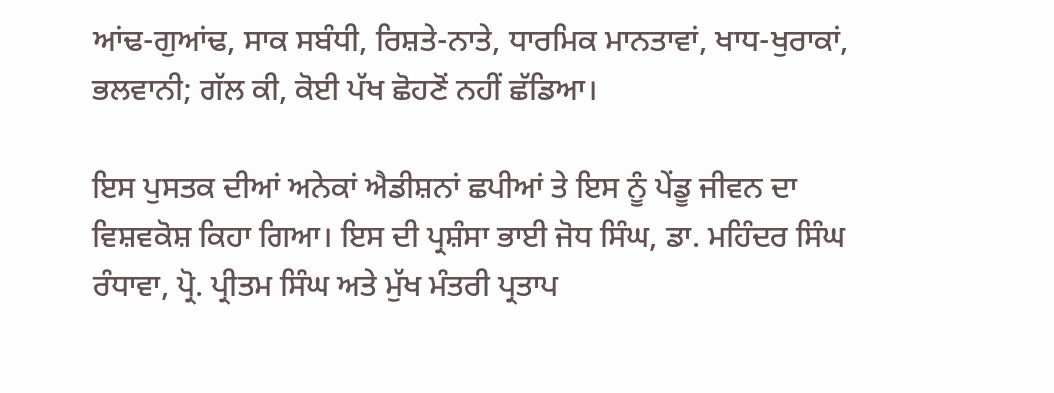ਆਂਢ-ਗੁਆਂਢ, ਸਾਕ ਸਬੰਧੀ, ਰਿਸ਼ਤੇ-ਨਾਤੇ, ਧਾਰਮਿਕ ਮਾਨਤਾਵਾਂ, ਖਾਧ-ਖੁਰਾਕਾਂ, ਭਲਵਾਨੀ; ਗੱਲ ਕੀ, ਕੋਈ ਪੱਖ ਛੋਹਣੋਂ ਨਹੀਂ ਛੱਡਿਆ।

ਇਸ ਪੁਸਤਕ ਦੀਆਂ ਅਨੇਕਾਂ ਐਡੀਸ਼ਨਾਂ ਛਪੀਆਂ ਤੇ ਇਸ ਨੂੰ ਪੇਂਡੂ ਜੀਵਨ ਦਾ ਵਿਸ਼ਵਕੋਸ਼ ਕਿਹਾ ਗਿਆ। ਇਸ ਦੀ ਪ੍ਰਸ਼ੰਸਾ ਭਾਈ ਜੋਧ ਸਿੰਘ, ਡਾ. ਮਹਿੰਦਰ ਸਿੰਘ ਰੰਧਾਵਾ, ਪ੍ਰੋ. ਪ੍ਰੀਤਮ ਸਿੰਘ ਅਤੇ ਮੁੱਖ ਮੰਤਰੀ ਪ੍ਰਤਾਪ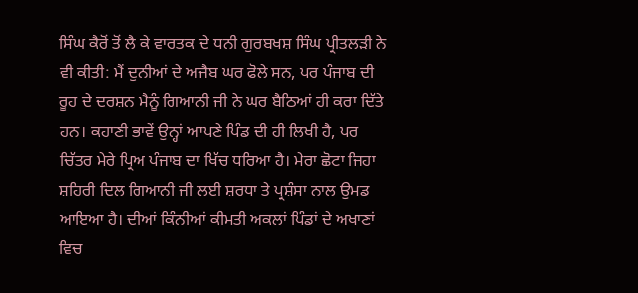ਸਿੰਘ ਕੈਰੋਂ ਤੋਂ ਲੈ ਕੇ ਵਾਰਤਕ ਦੇ ਧਨੀ ਗੁਰਬਖਸ਼ ਸਿੰਘ ਪ੍ਰੀਤਲੜੀ ਨੇ ਵੀ ਕੀਤੀ: ਮੈਂ ਦੁਨੀਆਂ ਦੇ ਅਜੈਬ ਘਰ ਫੋਲੇ ਸਨ, ਪਰ ਪੰਜਾਬ ਦੀ ਰੂਹ ਦੇ ਦਰਸ਼ਨ ਮੈਨੂੰ ਗਿਆਨੀ ਜੀ ਨੇ ਘਰ ਬੈਠਿਆਂ ਹੀ ਕਰਾ ਦਿੱਤੇ ਹਨ। ਕਹਾਣੀ ਭਾਵੇਂ ਉਨ੍ਹਾਂ ਆਪਣੇ ਪਿੰਡ ਦੀ ਹੀ ਲਿਖੀ ਹੈ, ਪਰ ਚਿੱਤਰ ਮੇਰੇ ਪ੍ਰਿਅ ਪੰਜਾਬ ਦਾ ਖਿੱਚ ਧਰਿਆ ਹੈ। ਮੇਰਾ ਛੋਟਾ ਜਿਹਾ ਸ਼ਹਿਰੀ ਦਿਲ ਗਿਆਨੀ ਜੀ ਲਈ ਸ਼ਰਧਾ ਤੇ ਪ੍ਰਸ਼ੰਸਾ ਨਾਲ ਉਮਡ ਆਇਆ ਹੈ। ਦੀਆਂ ਕਿੰਨੀਆਂ ਕੀਮਤੀ ਅਕਲਾਂ ਪਿੰਡਾਂ ਦੇ ਅਖਾਣਾਂ ਵਿਚ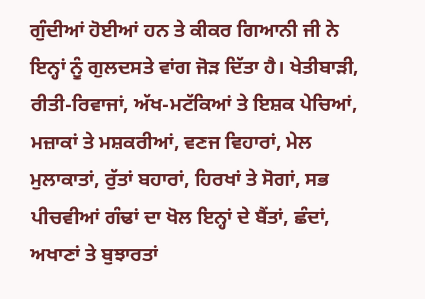ਗੁੰਦੀਆਂ ਹੋਈਆਂ ਹਨ ਤੇ ਕੀਕਰ ਗਿਆਨੀ ਜੀ ਨੇ ਇਨ੍ਹਾਂ ਨੂੰ ਗੁਲਦਸਤੇ ਵਾਂਗ ਜੋੜ ਦਿੱਤਾ ਹੈ। ਖੇਤੀਬਾੜੀ, ਰੀਤੀ-ਰਿਵਾਜਾਂ, ਅੱਖ-ਮਟੱਕਿਆਂ ਤੇ ਇਸ਼ਕ ਪੇਚਿਆਂ, ਮਜ਼ਾਕਾਂ ਤੇ ਮਸ਼ਕਰੀਆਂ, ਵਣਜ ਵਿਹਾਰਾਂ, ਮੇਲ ਮੁਲਾਕਾਤਾਂ, ਰੁੱਤਾਂ ਬਹਾਰਾਂ, ਹਿਰਖਾਂ ਤੇ ਸੋਗਾਂ, ਸਭ ਪੀਚਵੀਆਂ ਗੰਢਾਂ ਦਾ ਖੋਲ ਇਨ੍ਹਾਂ ਦੇ ਬੈਂਤਾਂ, ਛੰਦਾਂ, ਅਖਾਣਾਂ ਤੇ ਬੁਝਾਰਤਾਂ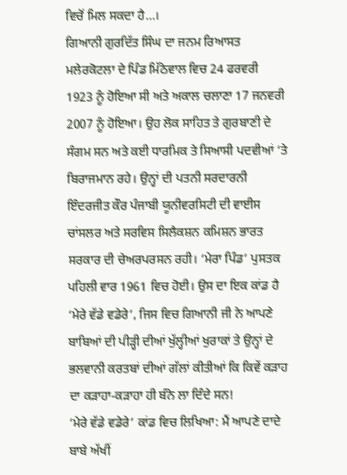ਵਿਚੋਂ ਮਿਲ ਸਕਦਾ ਹੈ…।
ਗਿਆਨੀ ਗੁਰਦਿੱਤ ਸਿੰਘ ਦਾ ਜਨਮ ਰਿਆਸਤ ਮਲੇਰਕੋਟਲਾ ਦੇ ਪਿੰਡ ਮਿੱਠੇਵਾਲ ਵਿਚ 24 ਫਰਵਰੀ 1923 ਨੂੰ ਹੋਇਆ ਸੀ ਅਤੇ ਅਕਾਲ ਚਲਾਣਾ 17 ਜਨਵਰੀ 2007 ਨੂੰ ਹੋਇਆ। ਉਹ ਲੋਕ ਸਾਹਿਤ ਤੇ ਗੁਰਬਾਣੀ ਦੇ ਸੰਗਮ ਸਨ ਅਤੇ ਕਈ ਧਾਰਮਿਕ ਤੇ ਸਿਆਸੀ ਪਦਵੀਆਂ ‘ਤੇ ਬਿਰਾਜਮਾਨ ਰਹੇ। ਉਨ੍ਹਾਂ ਦੀ ਪਤਨੀ ਸਰਦਾਰਨੀ ਇੰਦਰਜੀਤ ਕੌਰ ਪੰਜਾਬੀ ਯੂਨੀਵਰਸਿਟੀ ਦੀ ਵਾਈਸ ਚਾਂਸਲਰ ਅਤੇ ਸਰਵਿਸ ਸਿਲੈਕਸ਼ਨ ਕਮਿਸ਼ਨ ਭਾਰਤ ਸਰਕਾਰ ਦੀ ਚੇਅਰਪਰਸਨ ਰਹੀ। ‘ਮੇਰਾ ਪਿੰਡ’ ਪੁਸਤਕ ਪਹਿਲੀ ਵਾਰ 1961 ਵਿਚ ਹੋਈ। ਉਸ ਦਾ ਇਕ ਕਾਂਡ ਹੈ ‘ਮੇਰੇ ਵੱਡੇ ਵਡੇਰੇ’, ਜਿਸ ਵਿਚ ਗਿਆਨੀ ਜੀ ਨੇ ਆਪਣੇ ਬਾਬਿਆਂ ਦੀ ਪੀੜ੍ਹੀ ਦੀਆਂ ਖੁੱਲ੍ਹੀਆਂ ਖੁਰਾਕਾਂ ਤੇ ਉਨ੍ਹਾਂ ਦੇ ਭਲਵਾਨੀ ਕਰਤਬਾਂ ਦੀਆਂ ਗੱਲਾਂ ਕੀਤੀਆਂ ਕਿ ਕਿਵੇਂ ਕੜਾਹ ਦਾ ਕੜਾਹਾ-ਕੜਾਹਾ ਹੀ ਬੰਨੇ ਲਾ ਦਿੰਦੇ ਸਨ!
‘ਮੇਰੇ ਵੱਡੇ ਵਡੇਰੇ’ ਕਾਂਡ ਵਿਚ ਲਿਖਿਆ: ਮੈਂ ਆਪਣੇ ਦਾਦੇ ਬਾਬੇ ਅੱਖੀਂ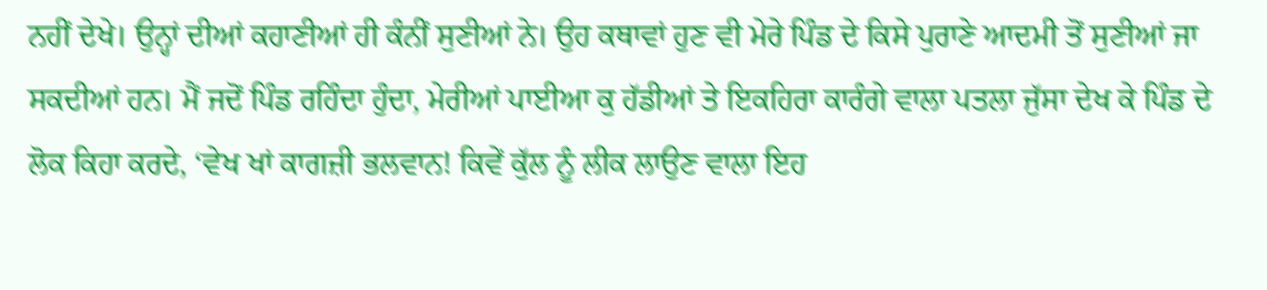ਨਹੀਂ ਦੇਖੇ। ਉਨ੍ਹਾਂ ਦੀਆਂ ਕਹਾਣੀਆਂ ਹੀ ਕੰਨੀਂ ਸੁਣੀਆਂ ਨੇ। ਉਹ ਕਥਾਵਾਂ ਹੁਣ ਵੀ ਮੇਰੇ ਪਿੰਡ ਦੇ ਕਿਸੇ ਪੁਰਾਣੇ ਆਦਮੀ ਤੋਂ ਸੁਣੀਆਂ ਜਾ ਸਕਦੀਆਂ ਹਨ। ਮੈਂ ਜਦੋਂ ਪਿੰਡ ਰਹਿੰਦਾ ਹੁੰਦਾ, ਮੇਰੀਆਂ ਪਾਈਆ ਕੁ ਹੱਡੀਆਂ ਤੇ ਇਕਹਿਰਾ ਕਾਰੰਗੇ ਵਾਲਾ ਪਤਲਾ ਜੁੱਸਾ ਦੇਖ ਕੇ ਪਿੰਡ ਦੇ ਲੋਕ ਕਿਹਾ ਕਰਦੇ, ‘ਵੇਖ ਖਾਂ ਕਾਗਜ਼ੀ ਭਲਵਾਨ! ਕਿਵੇਂ ਕੁੱਲ ਨੂੰ ਲੀਕ ਲਾਉਣ ਵਾਲਾ ਇਹ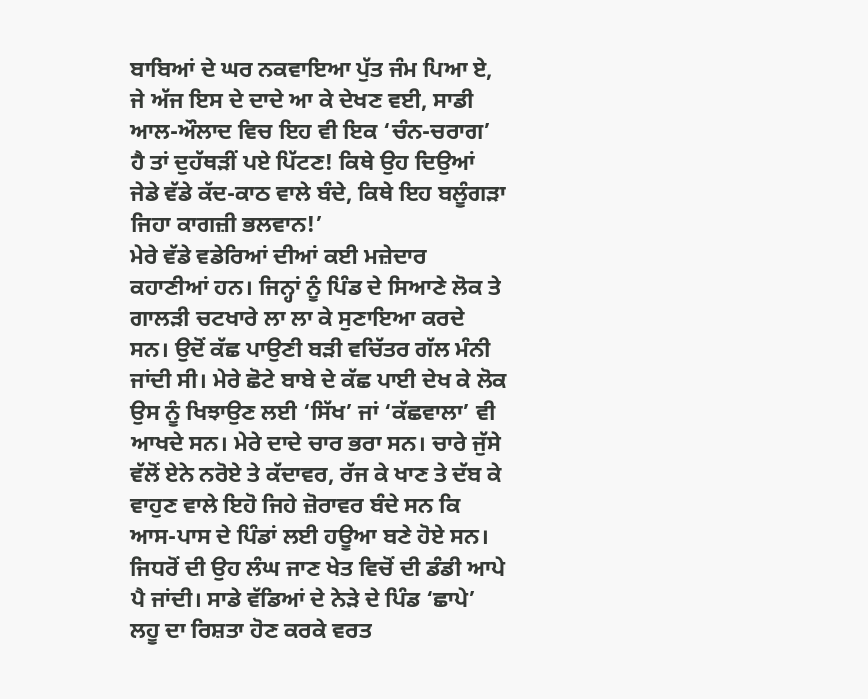ਬਾਬਿਆਂ ਦੇ ਘਰ ਨਕਵਾਇਆ ਪੁੱਤ ਜੰਮ ਪਿਆ ਏ, ਜੇ ਅੱਜ ਇਸ ਦੇ ਦਾਦੇ ਆ ਕੇ ਦੇਖਣ ਵਈ, ਸਾਡੀ ਆਲ-ਔਲਾਦ ਵਿਚ ਇਹ ਵੀ ਇਕ ‘ਚੰਨ-ਚਰਾਗ’ ਹੈ ਤਾਂ ਦੁਹੱਥੜੀਂ ਪਏ ਪਿੱਟਣ! ਕਿਥੇ ਉਹ ਦਿਉਆਂ ਜੇਡੇ ਵੱਡੇ ਕੱਦ-ਕਾਠ ਵਾਲੇ ਬੰਦੇ, ਕਿਥੇ ਇਹ ਬਲੂੰਗੜਾ ਜਿਹਾ ਕਾਗਜ਼ੀ ਭਲਵਾਨ!’
ਮੇਰੇ ਵੱਡੇ ਵਡੇਰਿਆਂ ਦੀਆਂ ਕਈ ਮਜ਼ੇਦਾਰ ਕਹਾਣੀਆਂ ਹਨ। ਜਿਨ੍ਹਾਂ ਨੂੰ ਪਿੰਡ ਦੇ ਸਿਆਣੇ ਲੋਕ ਤੇ ਗਾਲੜੀ ਚਟਖਾਰੇ ਲਾ ਲਾ ਕੇ ਸੁਣਾਇਆ ਕਰਦੇ ਸਨ। ਉਦੋਂ ਕੱਛ ਪਾਉਣੀ ਬੜੀ ਵਚਿੱਤਰ ਗੱਲ ਮੰਨੀ ਜਾਂਦੀ ਸੀ। ਮੇਰੇ ਛੋਟੇ ਬਾਬੇ ਦੇ ਕੱਛ ਪਾਈ ਦੇਖ ਕੇ ਲੋਕ ਉਸ ਨੂੰ ਖਿਝਾਉਣ ਲਈ ‘ਸਿੱਖ’ ਜਾਂ ‘ਕੱਛਵਾਲਾ’ ਵੀ ਆਖਦੇ ਸਨ। ਮੇਰੇ ਦਾਦੇ ਚਾਰ ਭਰਾ ਸਨ। ਚਾਰੇ ਜੁੱਸੇ ਵੱਲੋਂ ਏਨੇ ਨਰੋਏ ਤੇ ਕੱਦਾਵਰ, ਰੱਜ ਕੇ ਖਾਣ ਤੇ ਦੱਬ ਕੇ ਵਾਹੁਣ ਵਾਲੇ ਇਹੋ ਜਿਹੇ ਜ਼ੋਰਾਵਰ ਬੰਦੇ ਸਨ ਕਿ ਆਸ-ਪਾਸ ਦੇ ਪਿੰਡਾਂ ਲਈ ਹਊਆ ਬਣੇ ਹੋਏ ਸਨ। ਜਿਧਰੋਂ ਦੀ ਉਹ ਲੰਘ ਜਾਣ ਖੇਤ ਵਿਚੋਂ ਦੀ ਡੰਡੀ ਆਪੇ ਪੈ ਜਾਂਦੀ। ਸਾਡੇ ਵੱਡਿਆਂ ਦੇ ਨੇੜੇ ਦੇ ਪਿੰਡ ‘ਛਾਪੇ’ ਲਹੂ ਦਾ ਰਿਸ਼ਤਾ ਹੋਣ ਕਰਕੇ ਵਰਤ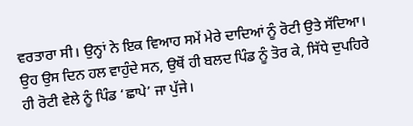ਵਰਤਾਰਾ ਸੀ। ਉਨ੍ਹਾਂ ਨੇ ਇਕ ਵਿਆਹ ਸਮੇਂ ਮੇਰੇ ਦਾਦਿਆਂ ਨੂੰ ਰੋਟੀ ਉਤੇ ਸੱਦਿਆ। ਉਹ ਉਸ ਦਿਨ ਹਲ ਵਾਹੁੰਦੇ ਸਨ, ਉਥੋਂ ਹੀ ਬਲਦ ਪਿੰਡ ਨੂੰ ਤੋਰ ਕੇ, ਸਿੱਧੇ ਦੁਪਹਿਰੇ ਹੀ ਰੋਟੀ ਵੇਲੇ ਨੂੰ ਪਿੰਡ ‘ਛਾਪੇ’ ਜਾ ਪੁੱਜੇ।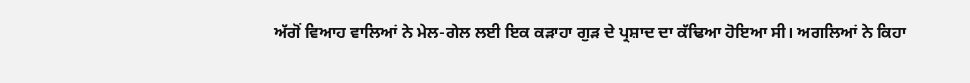ਅੱਗੋਂ ਵਿਆਹ ਵਾਲਿਆਂ ਨੇ ਮੇਲ-ਗੇਲ ਲਈ ਇਕ ਕੜਾਹਾ ਗੁੜ ਦੇ ਪ੍ਰਸ਼ਾਦ ਦਾ ਕੱਢਿਆ ਹੋਇਆ ਸੀ। ਅਗਲਿਆਂ ਨੇ ਕਿਹਾ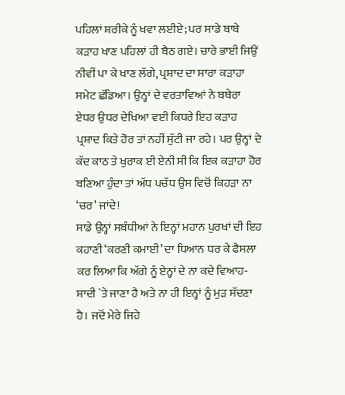ਪਹਿਲਾਂ ਸ਼ਰੀਕੇ ਨੂੰ ਖਵਾ ਲਈਏ; ਪਰ ਸਾਡੇ ਬਾਬੇ ਕੜਾਹ ਖਾਣ ਪਹਿਲਾਂ ਹੀ ਬੈਠ ਗਏ। ਚਾਰੇ ਭਾਈ ਜਿਉਂ ਨੀਵੀਂ ਪਾ ਕੇ ਖਾਣ ਲੱਗੇ, ਪ੍ਰਸ਼ਾਦ ਦਾ ਸਾਰਾ ਕੜਾਹਾ ਸਮੇਟ ਛੱਡਿਆ। ਉਨ੍ਹਾਂ ਦੇ ਵਰਤਾਵਿਆਂ ਨੇ ਬਥੇਰਾ ਏਧਰ ਉਧਰ ਦੇਖਿਆ ਵਈ ਕਿਧਰੇ ਇਹ ਕੜਾਹ ਪ੍ਰਸ਼ਾਦ ਕਿਤੇ ਹੋਰ ਤਾਂ ਨਹੀਂ ਸੁੱਟੀ ਜਾ ਰਹੇ। ਪਰ ਉਨ੍ਹਾਂ ਦੇ ਕੱਦ ਕਾਠ ਤੇ ਖੁਰਾਕ ਈ ਏਨੀ ਸੀ ਕਿ ਇਕ ਕੜਾਹਾ ਹੋਰ ਬਣਿਆ ਹੁੰਦਾ ਤਾਂ ਅੱਧ ਪਚੱਧ ਉਸ ਵਿਚੋਂ ਕਿਹੜਾ ਨਾ ‘ਚਰ’ ਜਾਂਦੇ!
ਸਾਡੇ ਉਨ੍ਹਾਂ ਸਬੰਧੀਆਂ ਨੇ ਇਨ੍ਹਾਂ ਮਹਾਨ ਪੁਰਖਾਂ ਦੀ ਇਹ ਕਹਾਣੀ ‘ਕਰਣੀ ਕਮਾਈ’ ਦਾ ਧਿਆਨ ਧਰ ਕੇ ਫੈਸਲਾ ਕਰ ਲਿਆ ਕਿ ਅੱਗੇ ਨੂੰ ਏਨ੍ਹਾਂ ਦੇ ਨਾ ਕਦੇ ਵਿਆਹ-ਸ਼ਾਦੀ `ਤੇ ਜਾਣਾ ਹੈ ਅਤੇ ਨਾ ਹੀ ਇਨ੍ਹਾਂ ਨੂੰ ਮੁੜ ਸੱਦਣਾ ਹੈ। ਜਦੋਂ ਮੇਰੇ ਜਿਹੇ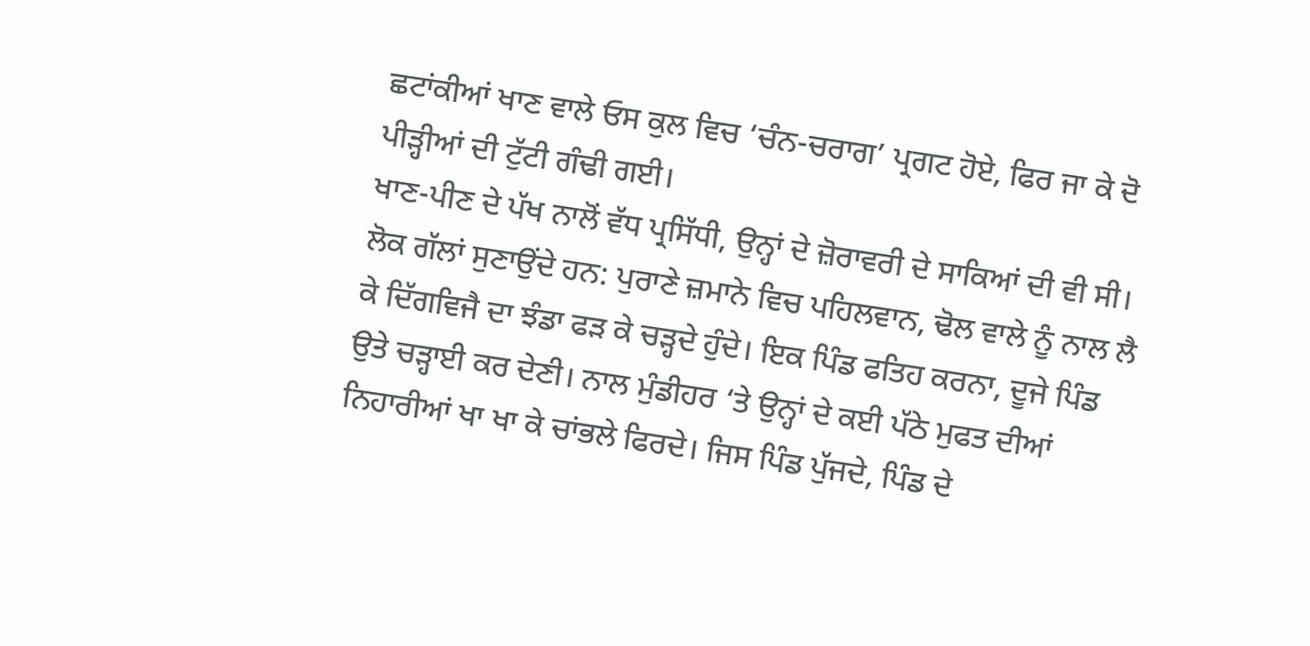ਛਟਾਂਕੀਆਂ ਖਾਣ ਵਾਲੇ ਓਸ ਕੁਲ ਵਿਚ ‘ਚੰਨ-ਚਰਾਗ’ ਪ੍ਰਗਟ ਹੋਏ, ਫਿਰ ਜਾ ਕੇ ਦੋ ਪੀੜ੍ਹੀਆਂ ਦੀ ਟੁੱਟੀ ਗੰਢੀ ਗਈ।
ਖਾਣ-ਪੀਣ ਦੇ ਪੱਖ ਨਾਲੋਂ ਵੱਧ ਪ੍ਰਸਿੱਧੀ, ਉਨ੍ਹਾਂ ਦੇ ਜ਼ੋਰਾਵਰੀ ਦੇ ਸਾਕਿਆਂ ਦੀ ਵੀ ਸੀ। ਲੋਕ ਗੱਲਾਂ ਸੁਣਾਉਂਦੇ ਹਨ: ਪੁਰਾਣੇ ਜ਼ਮਾਨੇ ਵਿਚ ਪਹਿਲਵਾਨ, ਢੋਲ ਵਾਲੇ ਨੂੰ ਨਾਲ ਲੈ ਕੇ ਦਿੱਗਵਿਜੈ ਦਾ ਝੰਡਾ ਫੜ ਕੇ ਚੜ੍ਹਦੇ ਹੁੰਦੇ। ਇਕ ਪਿੰਡ ਫਤਿਹ ਕਰਨਾ, ਦੂਜੇ ਪਿੰਡ ਉਤੇ ਚੜ੍ਹਾਈ ਕਰ ਦੇਣੀ। ਨਾਲ ਮੁੰਡੀਹਰ ‘ਤੇ ਉਨ੍ਹਾਂ ਦੇ ਕਈ ਪੱਠੇ ਮੁਫਤ ਦੀਆਂ ਨਿਹਾਰੀਆਂ ਖਾ ਖਾ ਕੇ ਚਾਂਭਲੇ ਫਿਰਦੇ। ਜਿਸ ਪਿੰਡ ਪੁੱਜਦੇ, ਪਿੰਡ ਦੇ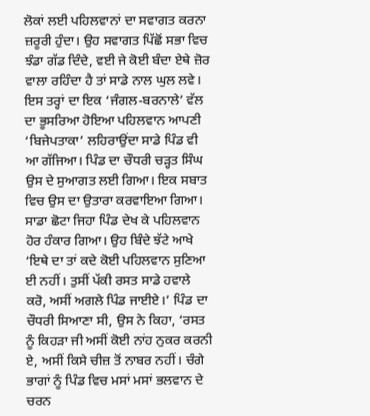ਲੋਕਾਂ ਲਈ ਪਹਿਲਵਾਨਾਂ ਦਾ ਸਵਾਗਤ ਕਰਨਾ ਜ਼ਰੂਰੀ ਹੁੰਦਾ। ਉਹ ਸਵਾਗਤ ਪਿੱਛੋਂ ਸਭਾ ਵਿਚ ਝੰਡਾ ਗੱਡ ਦਿੰਦੇ, ਵਈ ਜੇ ਕੋਈ ਬੰਦਾ ਏਥੇ ਜ਼ੋਰ ਵਾਲਾ ਰਹਿੰਦਾ ਹੈ ਤਾਂ ਸਾਡੇ ਨਾਲ ਘੁਲ ਲਵੇ।
ਇਸ ਤਰ੍ਹਾਂ ਦਾ ਇਕ ‘ਜੰਗਲ-ਬਰਨਾਲੇ’ ਵੱਲ ਦਾ ਭੂਸਰਿਆ ਹੋਇਆ ਪਹਿਲਵਾਨ ਆਪਣੀ ‘ਬਿਜੇਪਤਾਕਾ’ ਲਹਿਰਾਉਂਦਾ ਸਾਡੇ ਪਿੰਡ ਵੀ ਆ ਗੱਜਿਆ। ਪਿੰਡ ਦਾ ਚੌਧਰੀ ਚੜ੍ਹਤ ਸਿੰਘ ਉਸ ਦੇ ਸੁਆਗਤ ਲਈ ਗਿਆ। ਇਕ ਸਬਾਤ ਵਿਚ ਉਸ ਦਾ ਉਤਾਰਾ ਕਰਵਾਇਆ ਗਿਆ। ਸਾਡਾ ਛੋਟਾ ਜਿਹਾ ਪਿੰਡ ਦੇਖ ਕੇ ਪਹਿਲਵਾਨ ਹੋਰ ਹੰਕਾਰ ਗਿਆ। ਉਹ ਬਿੰਦੇ ਝੱਟੇ ਆਖੇ ‘ਇਥੇ ਦਾ ਤਾਂ ਕਦੇ ਕੋਈ ਪਹਿਲਵਾਨ ਸੁਣਿਆ ਈ ਨਹੀਂ। ਤੁਸੀਂ ਪੱਕੀ ਰਸਤ ਸਾਡੇ ਹਵਾਲੇ ਕਰੋ, ਅਸੀਂ ਅਗਲੇ ਪਿੰਡ ਜਾਈਏ।’ ਪਿੰਡ ਦਾ ਚੌਧਰੀ ਸਿਆਣਾ ਸੀ, ਉਸ ਨੇ ਕਿਹਾ, ‘ਰਸਤ ਨੂੰ ਕਿਹੜਾ ਜੀ ਅਸੀਂ ਕੋਈ ਨਾਂਹ ਨੁਕਰ ਕਰਨੀ ਏ, ਅਸੀਂ ਕਿਸੇ ਚੀਜ਼ ਤੋਂ ਨਾਬਰ ਨਹੀਂ। ਚੰਗੇ ਭਾਗਾਂ ਨੂੰ ਪਿੰਡ ਵਿਚ ਮਸਾਂ ਮਸਾਂ ਭਲਵਾਨ ਦੇ ਚਰਨ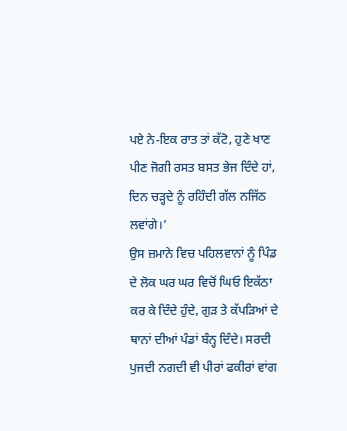ਪਏ ਨੇ-ਇਕ ਰਾਤ ਤਾਂ ਕੱਟੋ, ਹੁਣੇ ਖਾਣ ਪੀਣ ਜੋਗੀ ਰਸਤ ਬਸਤ ਭੇਜ ਦਿੰਦੇ ਹਾਂ, ਦਿਨ ਚੜ੍ਹਦੇ ਨੂੰ ਰਹਿੰਦੀ ਗੱਲ ਨਜਿੱਠ ਲਵਾਂਗੇ।’
ਉਸ ਜ਼ਮਾਨੇ ਵਿਚ ਪਹਿਲਵਾਨਾਂ ਨੂੰ ਪਿੰਡ ਦੇ ਲੋਕ ਘਰ ਘਰ ਵਿਚੋਂ ਘਿਓ ਇਕੱਠਾ ਕਰ ਕੇ ਦਿੰਦੇ ਹੁੰਦੇ, ਗੁੜ ਤੇ ਕੱਪੜਿਆਂ ਦੇ ਥਾਨਾਂ ਦੀਆਂ ਪੰਡਾਂ ਬੰਨ੍ਹ ਦਿੰਦੇ। ਸਰਦੀ ਪੁਜਦੀ ਨਗਦੀ ਵੀ ਪੀਰਾਂ ਫਕੀਰਾਂ ਵਾਂਗ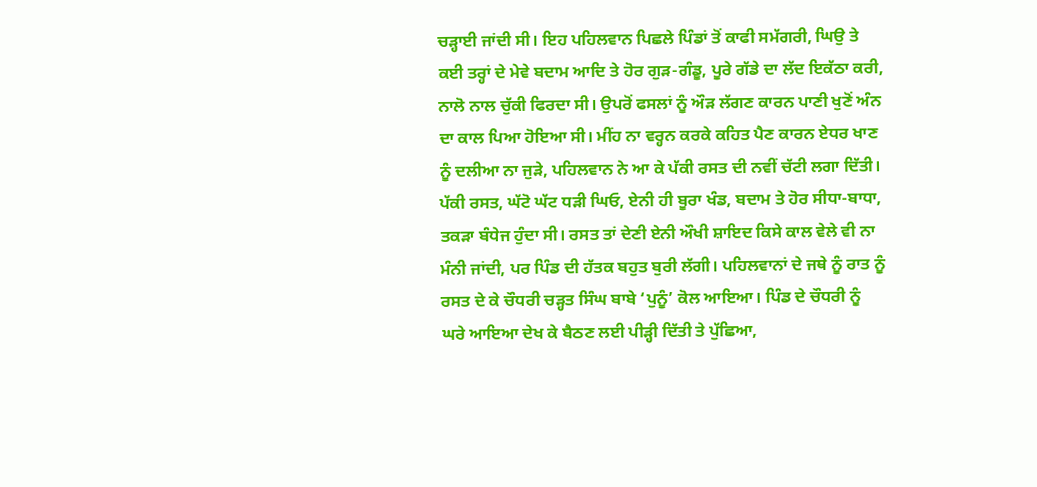ਚੜ੍ਹਾਈ ਜਾਂਦੀ ਸੀ। ਇਹ ਪਹਿਲਵਾਨ ਪਿਛਲੇ ਪਿੰਡਾਂ ਤੋਂ ਕਾਫੀ ਸਮੱਗਰੀ, ਘਿਉ ਤੇ ਕਈ ਤਰ੍ਹਾਂ ਦੇ ਮੇਵੇ ਬਦਾਮ ਆਦਿ ਤੇ ਹੋਰ ਗੁੜ-ਗੰਡੂ, ਪੂਰੇ ਗੱਡੇ ਦਾ ਲੱਦ ਇਕੱਠਾ ਕਰੀ, ਨਾਲੋ ਨਾਲ ਚੁੱਕੀ ਫਿਰਦਾ ਸੀ। ਉਪਰੋਂ ਫਸਲਾਂ ਨੂੰ ਔੜ ਲੱਗਣ ਕਾਰਨ ਪਾਣੀ ਖੁਣੋਂ ਅੰਨ ਦਾ ਕਾਲ ਪਿਆ ਹੋਇਆ ਸੀ। ਮੀਂਹ ਨਾ ਵਰ੍ਹਨ ਕਰਕੇ ਕਹਿਤ ਪੈਣ ਕਾਰਨ ਏਧਰ ਖਾਣ ਨੂੰ ਦਲੀਆ ਨਾ ਜੁੜੇ, ਪਹਿਲਵਾਨ ਨੇ ਆ ਕੇ ਪੱਕੀ ਰਸਤ ਦੀ ਨਵੀਂ ਚੱਟੀ ਲਗਾ ਦਿੱਤੀ। ਪੱਕੀ ਰਸਤ, ਘੱਟੋ ਘੱਟ ਧੜੀ ਘਿਓ, ਏਨੀ ਹੀ ਬੂਰਾ ਖੰਡ, ਬਦਾਮ ਤੇ ਹੋਰ ਸੀਧਾ-ਬਾਧਾ, ਤਕੜਾ ਬੰਧੇਜ ਹੁੰਦਾ ਸੀ। ਰਸਤ ਤਾਂ ਦੇਣੀ ਏਨੀ ਔਖੀ ਸ਼ਾਇਦ ਕਿਸੇ ਕਾਲ ਵੇਲੇ ਵੀ ਨਾ ਮੰਨੀ ਜਾਂਦੀ, ਪਰ ਪਿੰਡ ਦੀ ਹੱਤਕ ਬਹੁਤ ਬੁਰੀ ਲੱਗੀ। ਪਹਿਲਵਾਨਾਂ ਦੇ ਜਥੇ ਨੂੰ ਰਾਤ ਨੂੰ ਰਸਤ ਦੇ ਕੇ ਚੌਧਰੀ ਚੜ੍ਹਤ ਸਿੰਘ ਬਾਬੇ ‘ਪੁਨੂੰ’ ਕੋਲ ਆਇਆ। ਪਿੰਡ ਦੇ ਚੌਧਰੀ ਨੂੰ ਘਰੇ ਆਇਆ ਦੇਖ ਕੇ ਬੈਠਣ ਲਈ ਪੀੜ੍ਹੀ ਦਿੱਤੀ ਤੇ ਪੁੱਛਿਆ,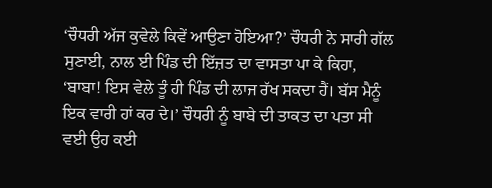‘ਚੌਧਰੀ ਅੱਜ ਕੁਵੇਲੇ ਕਿਵੇਂ ਆਉਣਾ ਹੋਇਆ?’ ਚੌਧਰੀ ਨੇ ਸਾਰੀ ਗੱਲ ਸੁਣਾਈ, ਨਾਲ ਈ ਪਿੰਡ ਦੀ ਇੱਜ਼ਤ ਦਾ ਵਾਸਤਾ ਪਾ ਕੇ ਕਿਹਾ, ‘ਬਾਬਾ! ਇਸ ਵੇਲੇ ਤੂੰ ਹੀ ਪਿੰਡ ਦੀ ਲਾਜ ਰੱਖ ਸਕਦਾ ਹੈਂ। ਬੱਸ ਮੈਨੂੰ ਇਕ ਵਾਰੀ ਹਾਂ ਕਰ ਦੇ।’ ਚੌਧਰੀ ਨੂੰ ਬਾਬੇ ਦੀ ਤਾਕਤ ਦਾ ਪਤਾ ਸੀ ਵਈ ਉਹ ਕਈ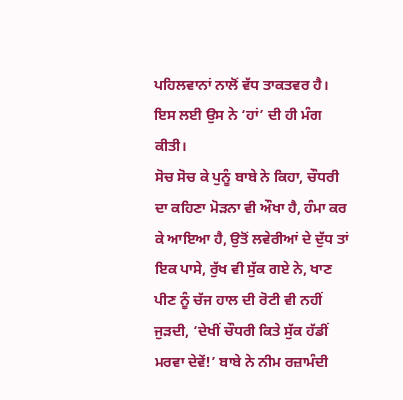ਪਹਿਲਵਾਨਾਂ ਨਾਲੋਂ ਵੱਧ ਤਾਕਤਵਰ ਹੈ। ਇਸ ਲਈ ਉਸ ਨੇ ‘ਹਾਂ’ ਦੀ ਹੀ ਮੰਗ ਕੀਤੀ।
ਸੋਚ ਸੋਚ ਕੇ ਪੁਨੂੰ ਬਾਬੇ ਨੇ ਕਿਹਾ, ਚੌਧਰੀ ਦਾ ਕਹਿਣਾ ਮੋੜਨਾ ਵੀ ਔਖਾ ਹੈ, ਹੰਮਾ ਕਰ ਕੇ ਆਇਆ ਹੈ, ਉਤੋਂ ਲਵੇਰੀਆਂ ਦੇ ਦੁੱਧ ਤਾਂ ਇਕ ਪਾਸੇ, ਰੁੱਖ ਵੀ ਸੁੱਕ ਗਏ ਨੇ, ਖਾਣ ਪੀਣ ਨੂੰ ਚੱਜ ਹਾਲ ਦੀ ਰੋਟੀ ਵੀ ਨਹੀਂ ਜੁੜਦੀ, ‘ਦੇਖੀਂ ਚੌਧਰੀ ਕਿਤੇ ਸੁੱਕ ਹੱਡੀਂ ਮਰਵਾ ਦੇਵੇਂ!’ ਬਾਬੇ ਨੇ ਨੀਮ ਰਜ਼ਾਮੰਦੀ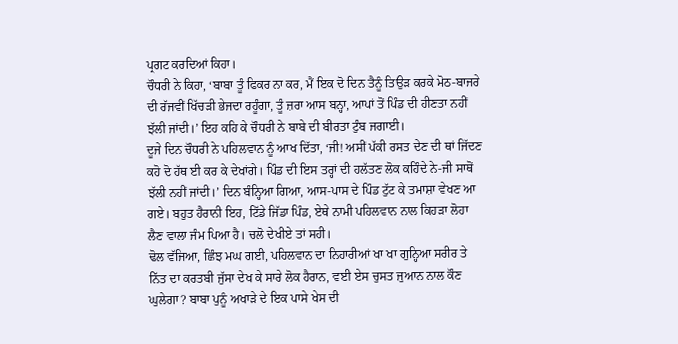ਪ੍ਰਗਟ ਕਰਦਿਆਂ ਕਿਹਾ।
ਚੌਧਰੀ ਨੇ ਕਿਹਾ, ‘ਬਾਬਾ ਤੂੰ ਫਿਕਰ ਨਾ ਕਰ, ਮੈਂ ਇਕ ਦੋ ਦਿਨ ਤੈਨੂੰ ਤਿਉੜ ਕਰਕੇ ਮੋਠ-ਬਾਜਰੇ ਦੀ ਰੱਜਵੀਂ ਖਿੱਚੜੀ ਭੇਜਦਾ ਰਹੂੰਗਾ, ਤੂੰ ਜ਼ਰਾ ਆਸ ਬਨ੍ਹਾ, ਆਪਾਂ ਤੋਂ ਪਿੰਡ ਦੀ ਹੀਣਤਾ ਨਹੀਂ ਝੱਲੀ ਜਾਂਦੀ।’ ਇਹ ਕਹਿ ਕੇ ਚੌਧਰੀ ਨੇ ਬਾਬੇ ਦੀ ਬੀਰਤਾ ਟੁੰਬ ਜਗਾਈ।
ਦੂਜੇ ਦਿਨ ਚੌਧਰੀ ਨੇ ਪਹਿਲਵਾਨ ਨੂੰ ਆਖ ਦਿੱਤਾ, ‘ਜੀ! ਅਸੀਂ ਪੱਕੀ ਰਸਤ ਦੇਣ ਦੀ ਥਾਂ ਜਿੱਦਣ ਕਹੋ ਦੋ ਹੱਥ ਈ ਕਰ ਕੇ ਦੇਖਾਂਗੇ। ਪਿੰਡ ਦੀ ਇਸ ਤਰ੍ਹਾਂ ਦੀ ਹਲੱਤਣ ਲੋਕ ਕਹਿੰਦੇ ਨੇ-ਜੀ ਸਾਥੋਂ ਝੱਲੀ ਨਹੀਂ ਜਾਂਦੀ।’ ਦਿਨ ਬੰਨ੍ਹਿਆ ਗਿਆ, ਆਸ-ਪਾਸ ਦੇ ਪਿੰਡ ਟੁੱਟ ਕੇ ਤਮਾਸ਼ਾ ਵੇਖਣ ਆ ਗਏ। ਬਹੁਤ ਹੈਰਾਨੀ ਇਹ, ਟਿੱਡੇ ਜਿੱਡਾ ਪਿੰਡ, ਏਥੇ ਨਾਮੀ ਪਹਿਲਵਾਨ ਨਾਲ ਕਿਹੜਾ ਲੋਹਾ ਲੈਣ ਵਾਲਾ ਜੰਮ ਪਿਆ ਹੈ। ਚਲੋ ਦੇਖੀਏ ਤਾਂ ਸਹੀ।
ਢੋਲ ਵੱਜਿਆ, ਛਿੰਝ ਮਘ ਗਈ, ਪਹਿਲਵਾਨ ਦਾ ਨਿਹਾਰੀਆਂ ਖਾ ਖਾ ਗੁਨ੍ਹਿਆ ਸਰੀਰ ਤੇ ਨਿੱਤ ਦਾ ਕਰਤਬੀ ਜੁੱਸਾ ਦੇਖ ਕੇ ਸਾਰੇ ਲੋਕ ਹੈਰਾਨ, ਵਈ ਏਸ ਚੁਸਤ ਜੁਆਨ ਨਾਲ ਕੌਣ ਘੁਲੇਗਾ? ਬਾਬਾ ਪੁਨੂੰ ਅਖਾੜੇ ਦੇ ਇਕ ਪਾਸੇ ਖੇਸ ਦੀ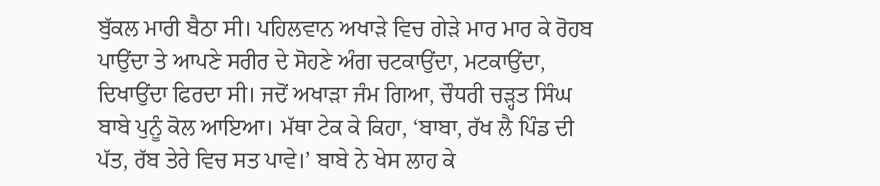ਬੁੱਕਲ ਮਾਰੀ ਬੈਠਾ ਸੀ। ਪਹਿਲਵਾਨ ਅਖਾੜੇ ਵਿਚ ਗੇੜੇ ਮਾਰ ਮਾਰ ਕੇ ਰੋਹਬ ਪਾਉਂਦਾ ਤੇ ਆਪਣੇ ਸਰੀਰ ਦੇ ਸੋਹਣੇ ਅੰਗ ਚਟਕਾਉਂਦਾ, ਮਟਕਾਉਂਦਾ, ਦਿਖਾਉਂਦਾ ਫਿਰਦਾ ਸੀ। ਜਦੋਂ ਅਖਾੜਾ ਜੰਮ ਗਿਆ, ਚੌਧਰੀ ਚੜ੍ਹਤ ਸਿੰਘ ਬਾਬੇ ਪੁਨੂੰ ਕੋਲ ਆਇਆ। ਮੱਥਾ ਟੇਕ ਕੇ ਕਿਹਾ, ‘ਬਾਬਾ, ਰੱਖ ਲੈ ਪਿੰਡ ਦੀ ਪੱਤ, ਰੱਬ ਤੇਰੇ ਵਿਚ ਸਤ ਪਾਵੇ।’ ਬਾਬੇ ਨੇ ਖੇਸ ਲਾਹ ਕੇ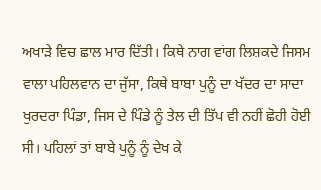ਅਖਾੜੇ ਵਿਚ ਛਾਲ ਮਾਰ ਦਿੱਤੀ। ਕਿਥੇ ਨਾਗ ਵਾਂਗ ਲਿਸ਼ਕਦੇ ਜਿਸਮ ਵਾਲਾ ਪਹਿਲਵਾਨ ਦਾ ਜੁੱਸਾ, ਕਿਥੇ ਬਾਬਾ ਪੁਨੂੰ ਦਾ ਖੱਦਰ ਦਾ ਸਾਦਾ ਖੁਰਦਰਾ ਪਿੰਡਾ, ਜਿਸ ਦੇ ਪਿੰਡੇ ਨੂੰ ਤੇਲ ਦੀ ਤਿੱਪ ਵੀ ਨਹੀਂ ਛੋਹੀ ਹੋਈ ਸੀ। ਪਹਿਲਾਂ ਤਾਂ ਬਾਬੇ ਪੁਨੂੰ ਨੂੰ ਦੇਖ ਕੇ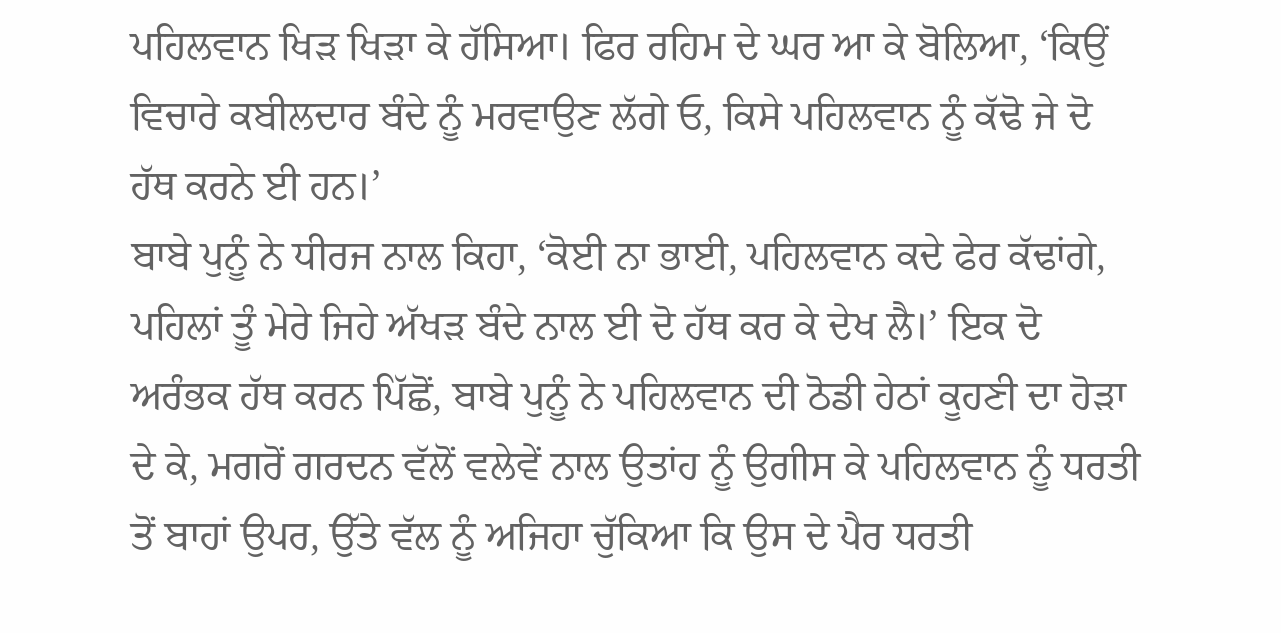ਪਹਿਲਵਾਨ ਖਿੜ ਖਿੜਾ ਕੇ ਹੱਸਿਆ। ਫਿਰ ਰਹਿਮ ਦੇ ਘਰ ਆ ਕੇ ਬੋਲਿਆ, ‘ਕਿਉਂ ਵਿਚਾਰੇ ਕਬੀਲਦਾਰ ਬੰਦੇ ਨੂੰ ਮਰਵਾਉਣ ਲੱਗੇ ਓ, ਕਿਸੇ ਪਹਿਲਵਾਨ ਨੂੰ ਕੱਢੋ ਜੇ ਦੋ ਹੱਥ ਕਰਨੇ ਈ ਹਨ।’
ਬਾਬੇ ਪੁਨੂੰ ਨੇ ਧੀਰਜ ਨਾਲ ਕਿਹਾ, ‘ਕੋਈ ਨਾ ਭਾਈ, ਪਹਿਲਵਾਨ ਕਦੇ ਫੇਰ ਕੱਢਾਂਗੇ, ਪਹਿਲਾਂ ਤੂੰ ਮੇਰੇ ਜਿਹੇ ਅੱਖੜ ਬੰਦੇ ਨਾਲ ਈ ਦੋ ਹੱਥ ਕਰ ਕੇ ਦੇਖ ਲੈ।’ ਇਕ ਦੋ ਅਰੰਭਕ ਹੱਥ ਕਰਨ ਪਿੱਛੋਂ, ਬਾਬੇ ਪੁਨੂੰ ਨੇ ਪਹਿਲਵਾਨ ਦੀ ਠੋਡੀ ਹੇਠਾਂ ਕੂਹਣੀ ਦਾ ਹੋੜਾ ਦੇ ਕੇ, ਮਗਰੋਂ ਗਰਦਨ ਵੱਲੋਂ ਵਲੇਵੇਂ ਨਾਲ ਉਤਾਂਹ ਨੂੰ ਉਗੀਸ ਕੇ ਪਹਿਲਵਾਨ ਨੂੰ ਧਰਤੀ ਤੋਂ ਬਾਹਾਂ ਉਪਰ, ਉੱਤੇ ਵੱਲ ਨੂੰ ਅਜਿਹਾ ਚੁੱਕਿਆ ਕਿ ਉਸ ਦੇ ਪੈਰ ਧਰਤੀ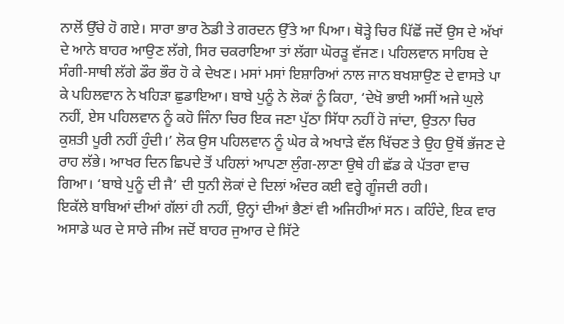ਨਾਲੋਂ ਉੱਚੇ ਹੋ ਗਏ। ਸਾਰਾ ਭਾਰ ਠੋਡੀ ਤੇ ਗਰਦਨ ਉੱਤੇ ਆ ਪਿਆ। ਥੋੜ੍ਹੇ ਚਿਰ ਪਿੱਛੋਂ ਜਦੋਂ ਉਸ ਦੇ ਅੱਖਾਂ ਦੇ ਆਨੇ ਬਾਹਰ ਆਉਣ ਲੱਗੇ, ਸਿਰ ਚਕਰਾਇਆ ਤਾਂ ਲੱਗਾ ਘੋਰੜੂ ਵੱਜਣ। ਪਹਿਲਵਾਨ ਸਾਹਿਬ ਦੇ ਸੰਗੀ-ਸਾਥੀ ਲੱਗੇ ਡੌਰ ਭੌਰ ਹੋ ਕੇ ਦੇਖਣ। ਮਸਾਂ ਮਸਾਂ ਇਸ਼ਾਰਿਆਂ ਨਾਲ ਜਾਨ ਬਖਸ਼ਾਉਣ ਦੇ ਵਾਸਤੇ ਪਾ ਕੇ ਪਹਿਲਵਾਨ ਨੇ ਖਹਿੜਾ ਛੁਡਾਇਆ। ਬਾਬੇ ਪੁਨੂੰ ਨੇ ਲੋਕਾਂ ਨੂੰ ਕਿਹਾ, ‘ਦੇਖੋ ਭਾਈ ਅਸੀਂ ਅਜੇ ਘੁਲੇ ਨਹੀਂ, ਏਸ ਪਹਿਲਵਾਨ ਨੂੰ ਕਹੋ ਜਿੰਨਾ ਚਿਰ ਇਕ ਜਣਾ ਪੁੱਠਾ ਸਿੱਧਾ ਨਹੀਂ ਹੋ ਜਾਂਦਾ, ਉਤਨਾ ਚਿਰ ਕੁਸ਼ਤੀ ਪੂਰੀ ਨਹੀਂ ਹੁੰਦੀ।’ ਲੋਕ ਉਸ ਪਹਿਲਵਾਨ ਨੂੰ ਘੇਰ ਕੇ ਅਖਾੜੇ ਵੱਲ ਖਿੱਚਣ ਤੇ ਉਹ ਉਥੋਂ ਭੱਜਣ ਦੇ ਰਾਹ ਲੱਭੇ। ਆਖਰ ਦਿਨ ਛਿਪਦੇ ਤੋਂ ਪਹਿਲਾਂ ਆਪਣਾ ਲੁੰਗ-ਲਾਣਾ ਉਥੇ ਹੀ ਛੱਡ ਕੇ ਪੱਤਰਾ ਵਾਚ ਗਿਆ। ‘ਬਾਬੇ ਪੁਨੂੰ ਦੀ ਜੈ’ ਦੀ ਧੁਨੀ ਲੋਕਾਂ ਦੇ ਦਿਲਾਂ ਅੰਦਰ ਕਈ ਵਰ੍ਹੇ ਗੂੰਜਦੀ ਰਹੀ।
ਇਕੱਲੇ ਬਾਬਿਆਂ ਦੀਆਂ ਗੱਲਾਂ ਹੀ ਨਹੀਂ, ਉਨ੍ਹਾਂ ਦੀਆਂ ਭੈਣਾਂ ਵੀ ਅਜਿਹੀਆਂ ਸਨ। ਕਹਿੰਦੇ, ਇਕ ਵਾਰ ਅਸਾਡੇ ਘਰ ਦੇ ਸਾਰੇ ਜੀਅ ਜਦੋਂ ਬਾਹਰ ਜੁਆਰ ਦੇ ਸਿੱਟੇ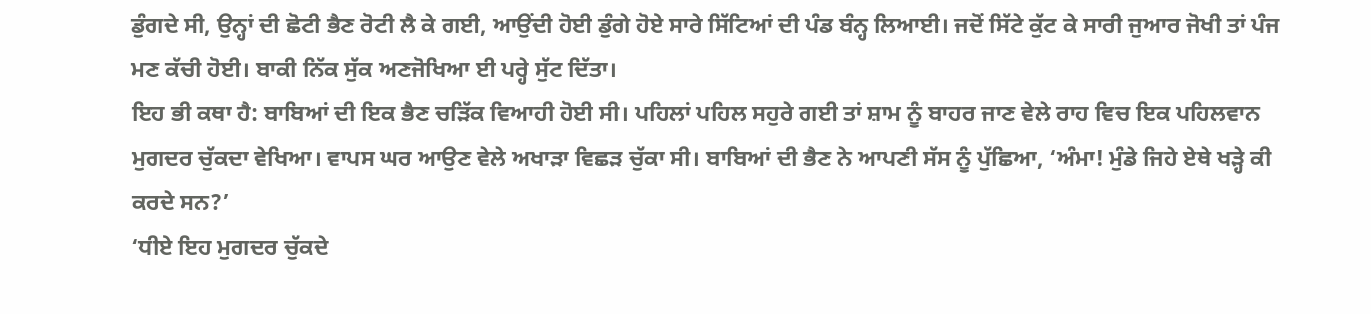ਡੁੰਗਦੇ ਸੀ, ਉਨ੍ਹਾਂ ਦੀ ਛੋਟੀ ਭੈਣ ਰੋਟੀ ਲੈ ਕੇ ਗਈ, ਆਉਂਦੀ ਹੋਈ ਡੁੰਗੇ ਹੋਏ ਸਾਰੇ ਸਿੱਟਿਆਂ ਦੀ ਪੰਡ ਬੰਨ੍ਹ ਲਿਆਈ। ਜਦੋਂ ਸਿੱਟੇ ਕੁੱਟ ਕੇ ਸਾਰੀ ਜੁਆਰ ਜੋਖੀ ਤਾਂ ਪੰਜ ਮਣ ਕੱਚੀ ਹੋਈ। ਬਾਕੀ ਨਿੱਕ ਸੁੱਕ ਅਣਜੋਖਿਆ ਈ ਪਰ੍ਹੇ ਸੁੱਟ ਦਿੱਤਾ।
ਇਹ ਭੀ ਕਥਾ ਹੈ: ਬਾਬਿਆਂ ਦੀ ਇਕ ਭੈਣ ਚੜਿੱਕ ਵਿਆਹੀ ਹੋਈ ਸੀ। ਪਹਿਲਾਂ ਪਹਿਲ ਸਹੁਰੇ ਗਈ ਤਾਂ ਸ਼ਾਮ ਨੂੰ ਬਾਹਰ ਜਾਣ ਵੇਲੇ ਰਾਹ ਵਿਚ ਇਕ ਪਹਿਲਵਾਨ ਮੁਗਦਰ ਚੁੱਕਦਾ ਵੇਖਿਆ। ਵਾਪਸ ਘਰ ਆਉਣ ਵੇਲੇ ਅਖਾੜਾ ਵਿਛੜ ਚੁੱਕਾ ਸੀ। ਬਾਬਿਆਂ ਦੀ ਭੈਣ ਨੇ ਆਪਣੀ ਸੱਸ ਨੂੰ ਪੁੱਛਿਆ, ‘ਅੰਮਾ! ਮੁੰਡੇ ਜਿਹੇ ਏਥੇ ਖੜ੍ਹੇ ਕੀ ਕਰਦੇ ਸਨ?’
‘ਧੀਏ ਇਹ ਮੁਗਦਰ ਚੁੱਕਦੇ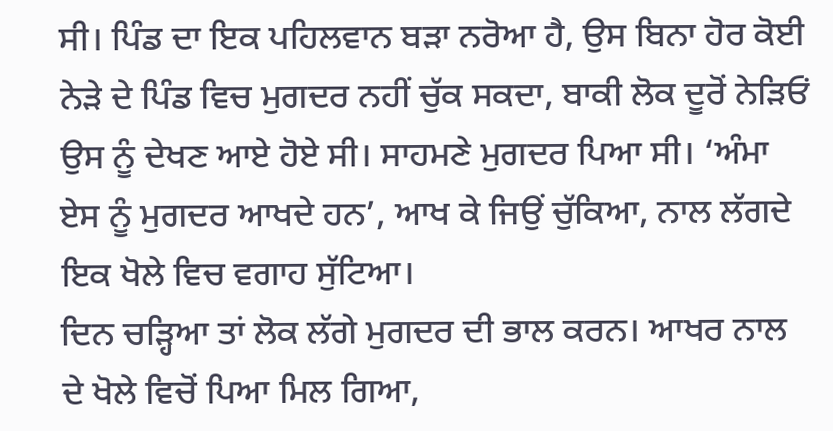ਸੀ। ਪਿੰਡ ਦਾ ਇਕ ਪਹਿਲਵਾਨ ਬੜਾ ਨਰੋਆ ਹੈ, ਉਸ ਬਿਨਾ ਹੋਰ ਕੋਈ ਨੇੜੇ ਦੇ ਪਿੰਡ ਵਿਚ ਮੁਗਦਰ ਨਹੀਂ ਚੁੱਕ ਸਕਦਾ, ਬਾਕੀ ਲੋਕ ਦੂਰੋਂ ਨੇੜਿਓਂ ਉਸ ਨੂੰ ਦੇਖਣ ਆਏ ਹੋਏ ਸੀ। ਸਾਹਮਣੇ ਮੁਗਦਰ ਪਿਆ ਸੀ। ‘ਅੰਮਾ ਏਸ ਨੂੰ ਮੁਗਦਰ ਆਖਦੇ ਹਨ’, ਆਖ ਕੇ ਜਿਉਂ ਚੁੱਕਿਆ, ਨਾਲ ਲੱਗਦੇ ਇਕ ਖੋਲੇ ਵਿਚ ਵਗਾਹ ਸੁੱਟਿਆ।
ਦਿਨ ਚੜ੍ਹਿਆ ਤਾਂ ਲੋਕ ਲੱਗੇ ਮੁਗਦਰ ਦੀ ਭਾਲ ਕਰਨ। ਆਖਰ ਨਾਲ ਦੇ ਖੋਲੇ ਵਿਚੋਂ ਪਿਆ ਮਿਲ ਗਿਆ,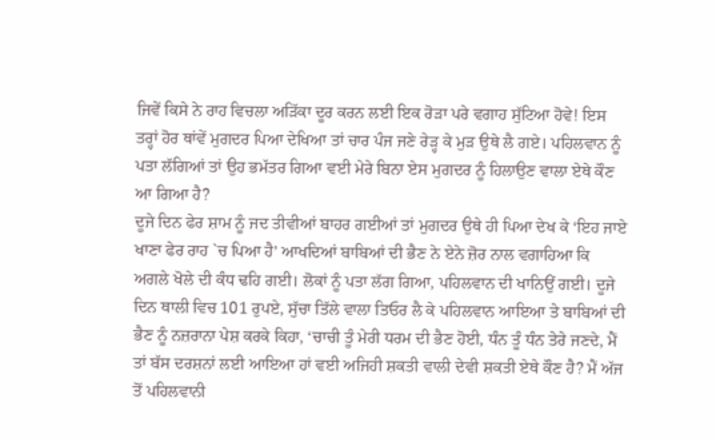ਜਿਵੇਂ ਕਿਸੇ ਨੇ ਰਾਹ ਵਿਚਲਾ ਅੜਿੱਕਾ ਦੂਰ ਕਰਨ ਲਈ ਇਕ ਰੋੜਾ ਪਰੇ ਵਗਾਹ ਸੁੱਟਿਆ ਹੋਵੇ! ਇਸ ਤਰ੍ਹਾਂ ਹੋਰ ਥਾਂਵੇਂ ਮੁਗਦਰ ਪਿਆ ਦੇਖਿਆ ਤਾਂ ਚਾਰ ਪੰਜ ਜਣੇ ਰੇੜ੍ਹ ਕੇ ਮੁੜ ਉਥੇ ਲੈ ਗਏ। ਪਹਿਲਵਾਨ ਨੂੰ ਪਤਾ ਲੱਗਿਆਂ ਤਾਂ ਉਹ ਭਮੱਤਰ ਗਿਆ ਵਈ ਮੇਰੇ ਬਿਨਾ ਏਸ ਮੁਗਦਰ ਨੂੰ ਹਿਲਾਉਣ ਵਾਲਾ ਏਥੇ ਕੌਣ ਆ ਗਿਆ ਹੈ?
ਦੂਜੇ ਦਿਨ ਫੇਰ ਸ਼ਾਮ ਨੂੰ ਜਦ ਤੀਵੀਆਂ ਬਾਹਰ ਗਈਆਂ ਤਾਂ ਮੁਗਦਰ ਉਥੇ ਹੀ ਪਿਆ ਦੇਖ ਕੇ ‘ਇਹ ਜਾਏ ਖਾਣਾ ਫੇਰ ਰਾਹ `ਚ ਪਿਆ ਹੈ’ ਆਖਦਿਆਂ ਬਾਬਿਆਂ ਦੀ ਭੈਣ ਨੇ ਏਨੇ ਜ਼ੋਰ ਨਾਲ ਵਗਾਹਿਆ ਕਿ ਅਗਲੇ ਖੋਲੇ ਦੀ ਕੰਧ ਢਹਿ ਗਈ। ਲੋਕਾਂ ਨੂੰ ਪਤਾ ਲੱਗ ਗਿਆ, ਪਹਿਲਵਾਨ ਦੀ ਖਾਨਿਉਂ ਗਈ। ਦੂਜੇ ਦਿਨ ਥਾਲੀ ਵਿਚ 101 ਰੁਪਏ, ਸੁੱਚਾ ਤਿੱਲੇ ਵਾਲਾ ਤਿਓਰ ਲੈ ਕੇ ਪਹਿਲਵਾਨ ਆਇਆ ਤੇ ਬਾਬਿਆਂ ਦੀ ਭੈਣ ਨੂੰ ਨਜ਼ਰਾਨਾ ਪੇਸ਼ ਕਰਕੇ ਕਿਹਾ, ‘ਚਾਚੀ ਤੂੰ ਮੇਰੀ ਧਰਮ ਦੀ ਭੈਣ ਹੋਈ, ਧੰਨ ਤੂੰ ਧੰਨ ਤੇਰੇ ਜਣਦੇ, ਮੈਂ ਤਾਂ ਬੱਸ ਦਰਸ਼ਨਾਂ ਲਈ ਆਇਆ ਹਾਂ ਵਈ ਅਜਿਹੀ ਸ਼ਕਤੀ ਵਾਲੀ ਦੇਵੀ ਸ਼ਕਤੀ ਏਥੇ ਕੌਣ ਹੈ? ਮੈਂ ਅੱਜ ਤੋਂ ਪਹਿਲਵਾਨੀ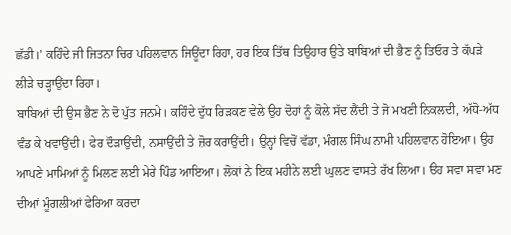ਛੱਡੀ।’ ਕਹਿੰਦੇ ਜੀ ਜਿਤਨਾ ਚਿਰ ਪਹਿਲਵਾਨ ਜਿਊਂਦਾ ਰਿਹਾ, ਹਰ ਇਕ ਤਿੱਥ ਤਿਉਹਾਰ ਉਤੇ ਬਾਬਿਆਂ ਦੀ ਭੈਣ ਨੂੰ ਤਿਓਰ ਤੇ ਕੱਪੜੇ ਲੀੜੇ ਚੜ੍ਹਾਉਂਦਾ ਰਿਹਾ।
ਬਾਬਿਆਂ ਦੀ ਉਸ ਭੈਣ ਨੇ ਦੋ ਪੁੱਤ ਜਨਮੇ। ਕਹਿੰਦੇ ਦੁੱਧ ਰਿੜਕਣ ਵੇਲੇ ਉਹ ਦੋਹਾਂ ਨੂੰ ਕੋਲੇ ਸੱਦ ਲੈਂਦੀ ਤੇ ਜੋ ਮਖਣੀ ਨਿਕਲਦੀ, ਅੱਧੋ-ਅੱਧ ਵੰਡ ਕੇ ਖਵਾਉਂਦੀ। ਫੇਰ ਦੌੜਾਉਂਦੀ, ਨਸਾਉਂਦੀ ਤੇ ਜ਼ੋਰ ਕਰਾਉਂਦੀ। ਉਨ੍ਹਾਂ ਵਿਚੋਂ ਵੱਡਾ, ਮੰਗਲ ਸਿੰਘ ਨਾਮੀ ਪਹਿਲਵਾਨ ਹੋਇਆ। ਉਹ ਆਪਣੇ ਮਾਮਿਆਂ ਨੂੰ ਮਿਲਣ ਲਈ ਮੇਰੇ ਪਿੰਡ ਆਇਆ। ਲੋਕਾਂ ਨੇ ਇਕ ਮਹੀਨੇ ਲਈ ਘੁਲਣ ਵਾਸਤੇ ਰੱਖ ਲਿਆ। ੳਹ ਸਵਾ ਸਵਾ ਮਣ ਦੀਆਂ ਮੂੰਗਲੀਆਂ ਫੇਰਿਆ ਕਰਦਾ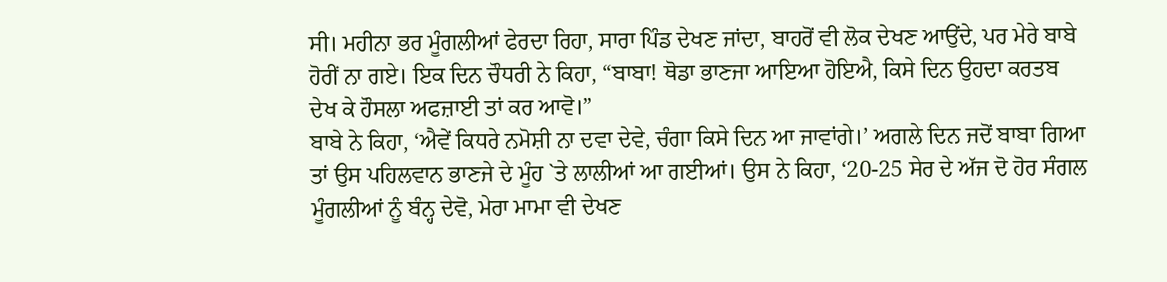ਸੀ। ਮਹੀਨਾ ਭਰ ਮੂੰਗਲੀਆਂ ਫੇਰਦਾ ਰਿਹਾ, ਸਾਰਾ ਪਿੰਡ ਦੇਖਣ ਜਾਂਦਾ, ਬਾਹਰੋਂ ਵੀ ਲੋਕ ਦੇਖਣ ਆਉਂਦੇ, ਪਰ ਮੇਰੇ ਬਾਬੇ ਹੋਰੀਂ ਨਾ ਗਏ। ਇਕ ਦਿਨ ਚੌਧਰੀ ਨੇ ਕਿਹਾ, “ਬਾਬਾ! ਥੋਡਾ ਭਾਣਜਾ ਆਇਆ ਹੋਇਐ, ਕਿਸੇ ਦਿਨ ਉਹਦਾ ਕਰਤਬ ਦੇਖ ਕੇ ਹੌਸਲਾ ਅਫਜ਼ਾਈ ਤਾਂ ਕਰ ਆਵੋ।”
ਬਾਬੇ ਨੇ ਕਿਹਾ, ‘ਐਵੇਂ ਕਿਧਰੇ ਨਮੋਸ਼ੀ ਨਾ ਦਵਾ ਦੇਵੇ, ਚੰਗਾ ਕਿਸੇ ਦਿਨ ਆ ਜਾਵਾਂਗੇ।’ ਅਗਲੇ ਦਿਨ ਜਦੋਂ ਬਾਬਾ ਗਿਆ ਤਾਂ ਉਸ ਪਹਿਲਵਾਨ ਭਾਣਜੇ ਦੇ ਮੂੰਹ `ਤੇ ਲਾਲੀਆਂ ਆ ਗਈਆਂ। ਉਸ ਨੇ ਕਿਹਾ, ‘20-25 ਸੇਰ ਦੇ ਅੱਜ ਦੋ ਹੋਰ ਸੰਗਲ ਮੂੰਗਲੀਆਂ ਨੂੰ ਬੰਨ੍ਹ ਦੇਵੋ, ਮੇਰਾ ਮਾਮਾ ਵੀ ਦੇਖਣ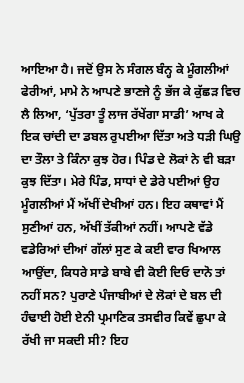ਆਇਆ ਹੈ। ਜਦੋਂ ਉਸ ਨੇ ਸੰਗਲ ਬੰਨ੍ਹ ਕੇ ਮੂੰਗਲੀਆਂ ਫੇਰੀਆਂ, ਮਾਮੇ ਨੇ ਆਪਣੇ ਭਾਣਜੇ ਨੂੰ ਭੱਜ ਕੇ ਕੁੱਛੜ ਵਿਚ ਲੈ ਲਿਆ, ‘ਪੁੱਤਰਾ ਤੂੰ ਲਾਜ ਰੱਖੇਂਗਾ ਸਾਡੀ’ ਆਖ ਕੇ ਇਕ ਚਾਂਦੀ ਦਾ ਡਬਲ ਰੁਪਈਆ ਦਿੱਤਾ ਅਤੇ ਧੜੀ ਘਿਉ ਦਾ ਤੌਲਾ ਤੇ ਕਿੰਨਾ ਕੁਝ ਹੋਰ। ਪਿੰਡ ਦੇ ਲੋਕਾਂ ਨੇ ਵੀ ਬੜਾ ਕੁਝ ਦਿੱਤਾ। ਮੇਰੇ ਪਿੰਡ, ਸਾਧਾਂ ਦੇ ਡੇਰੇ ਪਈਆਂ ਉਹ ਮੂੰਗਲੀਆਂ ਮੈਂ ਅੱਖੀਂ ਦੇਖੀਆਂ ਹਨ। ਇਹ ਕਥਾਵਾਂ ਮੈਂ ਸੁਣੀਆਂ ਹਨ, ਅੱਖੀਂ ਤੱਕੀਆਂ ਨਹੀਂ। ਆਪਣੇ ਵੱਡੇ ਵਡੇਰਿਆਂ ਦੀਆਂ ਗੱਲਾਂ ਸੁਣ ਕੇ ਕਈ ਵਾਰ ਖਿਆਲ ਆਉਂਦਾ, ਕਿਧਰੇ ਸਾਡੇ ਬਾਬੇ ਵੀ ਕੋਈ ਦਿਓ ਦਾਨੋ ਤਾਂ ਨਹੀਂ ਸਨ? ਪੁਰਾਣੇ ਪੰਜਾਬੀਆਂ ਦੇ ਲੋਕਾਂ ਦੇ ਬਲ ਦੀ ਹੰਢਾਈ ਹੋਈ ਏਨੀ ਪ੍ਰਮਾਣਿਕ ਤਸਵੀਰ ਕਿਵੇਂ ਛੁਪਾ ਕੇ ਰੱਖੀ ਜਾ ਸਕਦੀ ਸੀ? ਇਹ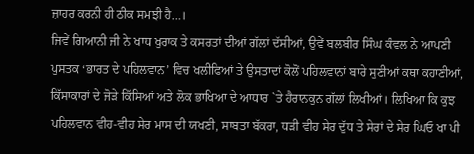ਜ਼ਾਹਰ ਕਰਨੀ ਹੀ ਠੀਕ ਸਮਝੀ ਹੈ…।
ਜਿਵੇਂ ਗਿਆਨੀ ਜੀ ਨੇ ਖਾਧ ਖੁਰਾਕ ਤੇ ਕਸਰਤਾਂ ਦੀਆਂ ਗੱਲਾਂ ਦੱਸੀਆਂ, ਉਵੇਂ ਬਲਬੀਰ ਸਿੰਘ ਕੰਵਲ ਨੇ ਆਪਣੀ ਪੁਸਤਕ ‘ਭਾਰਤ ਦੇ ਪਹਿਲਵਾਨ’ ਵਿਚ ਖਲੀਫਿਆਂ ਤੇ ਉਸਤਾਦਾਂ ਕੋਲੋਂ ਪਹਿਲਵਾਨਾਂ ਬਾਰੇ ਸੁਣੀਆਂ ਕਥਾ ਕਹਾਣੀਆਂ, ਕਿੱਸਾਕਾਰਾਂ ਦੇ ਜੋੜੇ ਕਿੱਸਿਆਂ ਅਤੇ ਲੋਕ ਭਾਖਿਆ ਦੇ ਆਧਾਰ `ਤੇ ਹੈਰਾਨਕੁਨ ਗੱਲਾਂ ਲਿਖੀਆਂ। ਲਿਖਿਆ ਕਿ ਕੁਝ ਪਹਿਲਵਾਨ ਵੀਹ-ਵੀਹ ਸੇਰ ਮਾਸ ਦੀ ਯਖਣੀ, ਸਾਬਤਾ ਬੱਕਰਾ, ਧੜੀ ਵੀਹ ਸੇਰ ਦੁੱਧ ਤੇ ਸੇਰਾਂ ਦੇ ਸੇਰ ਘਿਓ ਖਾ ਪੀ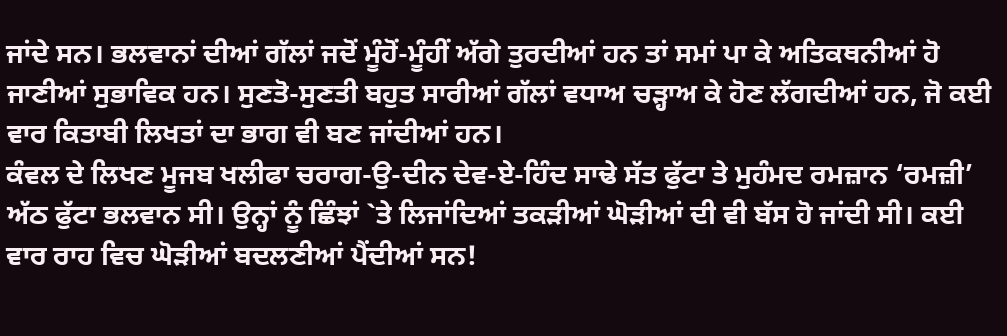ਜਾਂਦੇ ਸਨ। ਭਲਵਾਨਾਂ ਦੀਆਂ ਗੱਲਾਂ ਜਦੋਂ ਮੂੰਹੋਂ-ਮੂੰਹੀਂ ਅੱਗੇ ਤੁਰਦੀਆਂ ਹਨ ਤਾਂ ਸਮਾਂ ਪਾ ਕੇ ਅਤਿਕਥਨੀਆਂ ਹੋ ਜਾਣੀਆਂ ਸੁਭਾਵਿਕ ਹਨ। ਸੁਣਤੋ-ਸੁਣਤੀ ਬਹੁਤ ਸਾਰੀਆਂ ਗੱਲਾਂ ਵਧਾਅ ਚੜ੍ਹਾਅ ਕੇ ਹੋਣ ਲੱਗਦੀਆਂ ਹਨ, ਜੋ ਕਈ ਵਾਰ ਕਿਤਾਬੀ ਲਿਖਤਾਂ ਦਾ ਭਾਗ ਵੀ ਬਣ ਜਾਂਦੀਆਂ ਹਨ।
ਕੰਵਲ ਦੇ ਲਿਖਣ ਮੂਜਬ ਖਲੀਫਾ ਚਰਾਗ-ਉ-ਦੀਨ ਦੇਵ-ਏ-ਹਿੰਦ ਸਾਢੇ ਸੱਤ ਫੁੱਟਾ ਤੇ ਮੁਹੰਮਦ ਰਮਜ਼ਾਨ ‘ਰਮਜ਼ੀ’ ਅੱਠ ਫੁੱਟਾ ਭਲਵਾਨ ਸੀ। ਉਨ੍ਹਾਂ ਨੂੰ ਛਿੰਝਾਂ `ਤੇ ਲਿਜਾਂਦਿਆਂ ਤਕੜੀਆਂ ਘੋੜੀਆਂ ਦੀ ਵੀ ਬੱਸ ਹੋ ਜਾਂਦੀ ਸੀ। ਕਈ ਵਾਰ ਰਾਹ ਵਿਚ ਘੋੜੀਆਂ ਬਦਲਣੀਆਂ ਪੈਂਦੀਆਂ ਸਨ!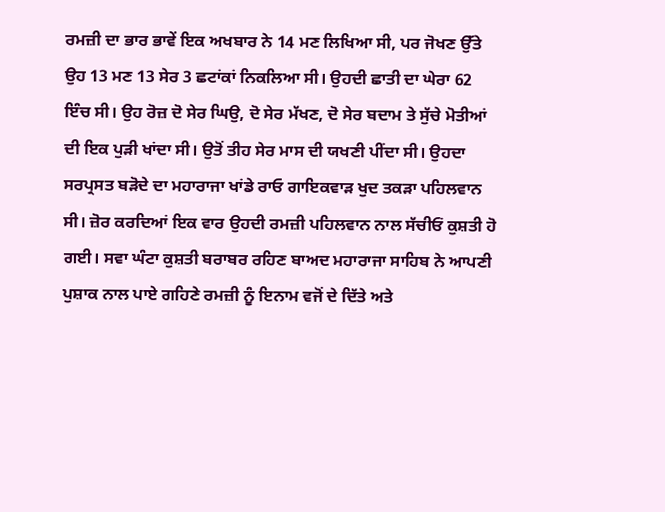ਰਮਜ਼ੀ ਦਾ ਭਾਰ ਭਾਵੇਂ ਇਕ ਅਖਬਾਰ ਨੇ 14 ਮਣ ਲਿਖਿਆ ਸੀ, ਪਰ ਜੋਖਣ ਉੱਤੇ ਉਹ 13 ਮਣ 13 ਸੇਰ 3 ਛਟਾਂਕਾਂ ਨਿਕਲਿਆ ਸੀ। ਉਹਦੀ ਛਾਤੀ ਦਾ ਘੇਰਾ 62 ਇੰਚ ਸੀ। ਉਹ ਰੋਜ਼ ਦੋ ਸੇਰ ਘਿਉ, ਦੋ ਸੇਰ ਮੱਖਣ, ਦੋ ਸੇਰ ਬਦਾਮ ਤੇ ਸੁੱਚੇ ਮੋਤੀਆਂ ਦੀ ਇਕ ਪੁੜੀ ਖਾਂਦਾ ਸੀ। ਉਤੋਂ ਤੀਹ ਸੇਰ ਮਾਸ ਦੀ ਯਖਣੀ ਪੀਂਦਾ ਸੀ। ਉਹਦਾ ਸਰਪ੍ਰਸਤ ਬੜੋਦੇ ਦਾ ਮਹਾਰਾਜਾ ਖਾਂਡੇ ਰਾਓ ਗਾਇਕਵਾੜ ਖੁਦ ਤਕੜਾ ਪਹਿਲਵਾਨ ਸੀ। ਜ਼ੋਰ ਕਰਦਿਆਂ ਇਕ ਵਾਰ ਉਹਦੀ ਰਮਜ਼ੀ ਪਹਿਲਵਾਨ ਨਾਲ ਸੱਚੀਓਂ ਕੁਸ਼ਤੀ ਹੋ ਗਈ। ਸਵਾ ਘੰਟਾ ਕੁਸ਼ਤੀ ਬਰਾਬਰ ਰਹਿਣ ਬਾਅਦ ਮਹਾਰਾਜਾ ਸਾਹਿਬ ਨੇ ਆਪਣੀ ਪੁਸ਼ਾਕ ਨਾਲ ਪਾਏ ਗਹਿਣੇ ਰਮਜ਼ੀ ਨੂੰ ਇਨਾਮ ਵਜੋਂ ਦੇ ਦਿੱਤੇ ਅਤੇ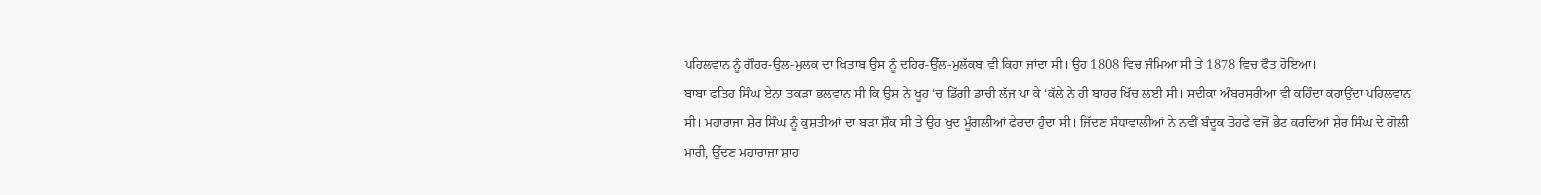ਪਹਿਲਵਾਨ ਨੂੰ ਗੌਹਰ-ਉਲ-ਮੁਲਕ ਦਾ ਖਿਤਾਬ ਉਸ ਨੂੰ ਦਹਿਰ-ਉੱਲ-ਮੁਲੱਕਬ ਵੀ ਕਿਹਾ ਜਾਂਦਾ ਸੀ। ਉਹ 1808 ਵਿਚ ਜੰਮਿਆ ਸੀ ਤੇ 1878 ਵਿਚ ਫੌਤ ਹੋਇਆ।
ਬਾਬਾ ਫਤਿਹ ਸਿੰਘ ਏਨਾ ਤਕੜਾ ਭਲਵਾਨ ਸੀ ਕਿ ਉਸ ਨੇ ਖੂਹ ‘ਚ ਡਿੱਗੀ ਡਾਚੀ ਲੱਜ ਪਾ ਕੇ ‘ਕੱਲੇ ਨੇ ਹੀ ਬਾਹਰ ਖਿੱਚ ਲਈ ਸੀ। ਸਦੀਕਾ ਅੰਬਰਸਰੀਆ ਵੀ ਕਹਿੰਦਾ ਕਹਾਉਂਦਾ ਪਹਿਲਵਾਨ ਸੀ। ਮਹਾਰਾਜਾ ਸ਼ੇਰ ਸਿੰਘ ਨੂੰ ਕੁਸ਼ਤੀਆਂ ਦਾ ਬੜਾ ਸ਼ੌਕ ਸੀ ਤੇ ਉਹ ਖੁਦ ਮੂੰਗਲੀਆਂ ਫੇਰਦਾ ਹੁੰਦਾ ਸੀ। ਜਿੱਦਣ ਸੰਧਾਵਾਲੀਆਂ ਨੇ ਨਵੀਂ ਬੰਦੂਕ ਤੋਹਫੇ ਵਜੋਂ ਭੇਟ ਕਰਦਿਆਂ ਸ਼ੇਰ ਸਿੰਘ ਦੇ ਗੋਲੀ ਮਾਰੀ, ਉੱਦਣ ਮਹਾਰਾਜਾ ਸ਼ਾਹ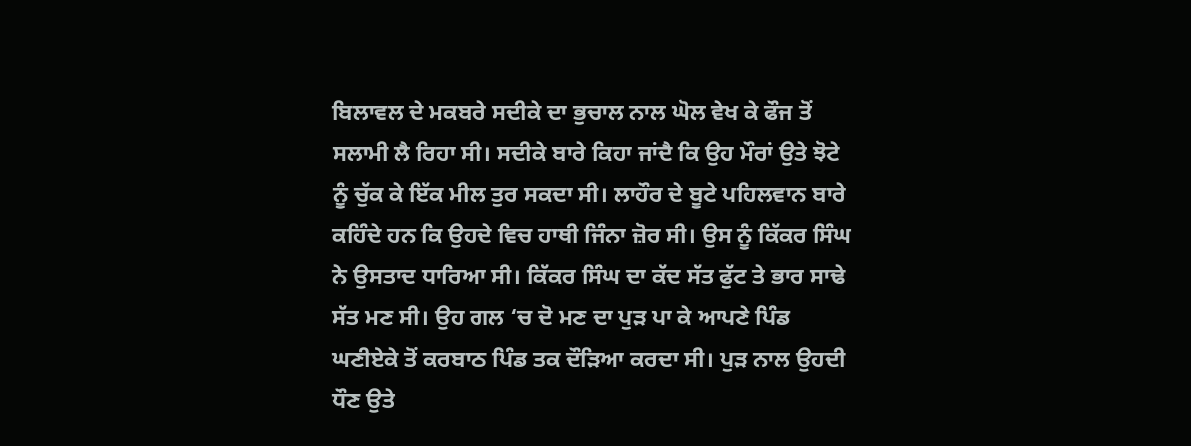ਬਿਲਾਵਲ ਦੇ ਮਕਬਰੇ ਸਦੀਕੇ ਦਾ ਭੁਚਾਲ ਨਾਲ ਘੋਲ ਵੇਖ ਕੇ ਫੌਜ ਤੋਂ ਸਲਾਮੀ ਲੈ ਰਿਹਾ ਸੀ। ਸਦੀਕੇ ਬਾਰੇ ਕਿਹਾ ਜਾਂਦੈ ਕਿ ਉਹ ਮੌਰਾਂ ਉਤੇ ਝੋਟੇ ਨੂੰ ਚੁੱਕ ਕੇ ਇੱਕ ਮੀਲ ਤੁਰ ਸਕਦਾ ਸੀ। ਲਾਹੌਰ ਦੇ ਬੂਟੇ ਪਹਿਲਵਾਨ ਬਾਰੇ ਕਹਿੰਦੇ ਹਨ ਕਿ ਉਹਦੇ ਵਿਚ ਹਾਥੀ ਜਿੰਨਾ ਜ਼ੋਰ ਸੀ। ਉਸ ਨੂੰ ਕਿੱਕਰ ਸਿੰਘ ਨੇ ਉਸਤਾਦ ਧਾਰਿਆ ਸੀ। ਕਿੱਕਰ ਸਿੰਘ ਦਾ ਕੱਦ ਸੱਤ ਫੁੱਟ ਤੇ ਭਾਰ ਸਾਢੇ ਸੱਤ ਮਣ ਸੀ। ਉਹ ਗਲ ‘ਚ ਦੋ ਮਣ ਦਾ ਪੁੜ ਪਾ ਕੇ ਆਪਣੇ ਪਿੰਡ ਘਣੀਏਕੇ ਤੋਂ ਕਰਬਾਠ ਪਿੰਡ ਤਕ ਦੌੜਿਆ ਕਰਦਾ ਸੀ। ਪੁੜ ਨਾਲ ਉਹਦੀ ਧੌਣ ਉਤੇ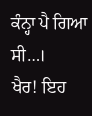ਕੰਨ੍ਹਾ ਪੈ ਗਿਆ ਸੀ…।
ਖੈਰ! ਇਹ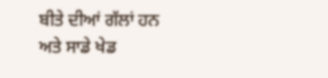ਬੀਤੇ ਦੀਆਂ ਗੱਲਾਂ ਹਨ ਅਤੇ ਸਾਡੇ ਖੇਡ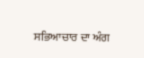ਸਭਿਆਚਾਰ ਦਾ ਅੰਗ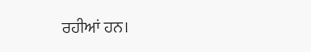ਰਹੀਆਂ ਹਨ।